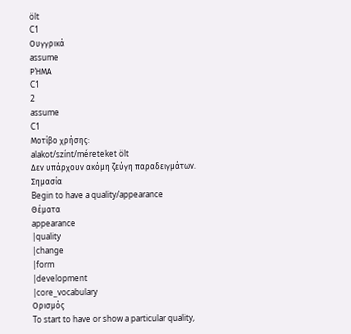ölt
C1
Ουγγρικά
assume
ΡΉΜΑ
C1
2
assume
C1
Μοτίβο χρήσης:
alakot/színt/méreteket ölt
Δεν υπάρχουν ακόμη ζεύγη παραδειγμάτων.
Σημασία
Begin to have a quality/appearance
Θέματα
appearance
|quality
|change
|form
|development
|core_vocabulary
Ορισμός
To start to have or show a particular quality,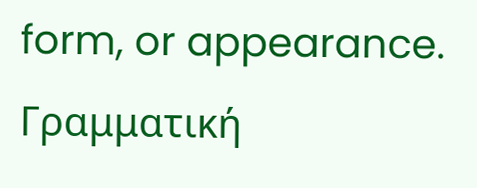form, or appearance.
Γραμματική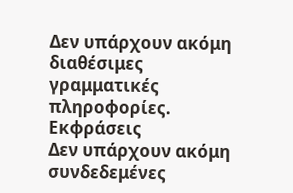Δεν υπάρχουν ακόμη διαθέσιμες γραμματικές πληροφορίες.
Εκφράσεις
Δεν υπάρχουν ακόμη συνδεδεμένες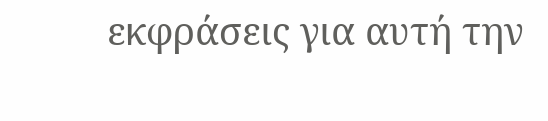εκφράσεις για αυτή την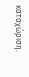καταχώριση.